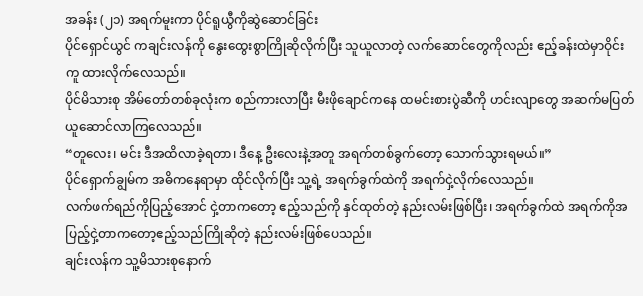အခန်း (၂၁) အရက်မူးကာ ပိုင်ရူယွီကိုဆွဲဆောင်ခြင်း
ပိုင်ရှောင်ယွင် ကချင်းလန်ကို နွေးထွေးစွာကြိုဆိုလိုက်ပြီး သူယူလာတဲ့ လက်ဆောင်တွေကိုလည်း ဧည့်ခန်းထဲမှာဝိုင်းကူ ထားလိုက်လေသည်။
ပိုင်မိသားစု အိမ်တော်တစ်ခုလုံးက စည်ကားလာပြီး မီးဖိုချောင်ကနေ ထမင်းစားပွဲဆီကို ဟင်းလျာတွေ အဆက်မပြတ် ယူဆောင်လာကြလေသည်။
“တူလေး၊ မင်း ဒီအထိလာခဲ့ရတာ၊ ဒီနေ့ ဦးလေးနဲ့အတူ အရက်တစ်ခွက်တော့ သောက်သွားရမယ်။”
ပိုင်ရှောက်ချွမ်က အဓိကနေရာမှာ ထိုင်လိုက်ပြီး သူ့ရဲ့ အရက်ခွက်ထဲကို အရက်ငှဲ့လိုက်လေသည်။
လက်ဖက်ရည်ကိုပြည့်အောင် ငှဲ့တာကတော့ ဧည့်သည်ကို နှင်ထုတ်တဲ့ နည်းလမ်းဖြစ်ပြီး၊ အရက်ခွက်ထဲ အရက်ကိုအပြည့်ငှဲ့တာကတော့ဧည့်သည်ကြိုဆိုတဲ့ နည်းလမ်းဖြစ်ပေသည်။
ချင်းလန်က သူ့မိသားစုနောက်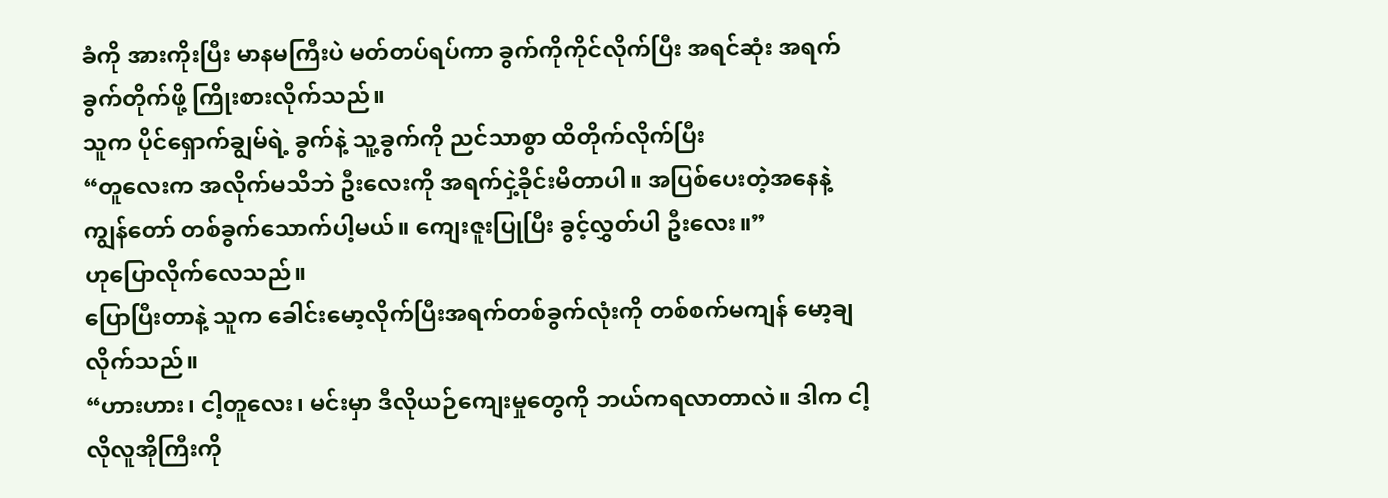ခံကို အားကိုးပြီး မာနမကြီးပဲ မတ်တပ်ရပ်ကာ ခွက်ကိုကိုင်လိုက်ပြီး အရင်ဆုံး အရက်ခွက်တိုက်ဖို့ ကြိုးစားလိုက်သည်။
သူက ပိုင်ရှောက်ချွမ်ရဲ့ ခွက်နဲ့ သူ့ခွက်ကို ညင်သာစွာ ထိတိုက်လိုက်ပြီး
“တူလေးက အလိုက်မသိဘဲ ဦးလေးကို အရက်ငှဲ့ခိုင်းမိတာပါ။ အပြစ်ပေးတဲ့အနေနဲ့ ကျွန်တော် တစ်ခွက်သောက်ပါ့မယ်။ ကျေးဇူးပြုပြီး ခွင့်လွှတ်ပါ ဦးလေး။”
ဟုပြောလိုက်လေသည်။
ပြောပြီးတာနဲ့ သူက ခေါင်းမော့လိုက်ပြီးအရက်တစ်ခွက်လုံးကို တစ်စက်မကျန် မော့ချလိုက်သည်။
“ဟားဟား၊ ငါ့တူလေး၊ မင်းမှာ ဒီလိုယဉ်ကျေးမှုတွေကို ဘယ်ကရလာတာလဲ။ ဒါက ငါ့လိုလူအိုကြီးကို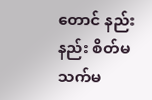တောင် နည်းနည်း စိတ်မသက်မ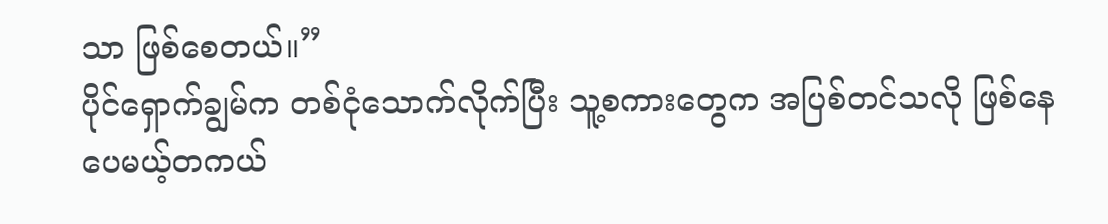သာ ဖြစ်စေတယ်။”
ပိုင်ရှောက်ချွမ်က တစ်ငုံသောက်လိုက်ပြီး သူ့စကားတွေက အပြစ်တင်သလို ဖြစ်နေပေမယ့်တကယ်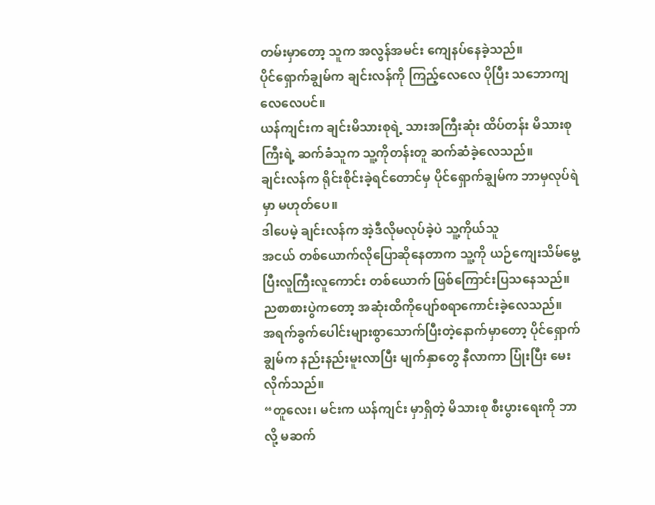တမ်းမှာတော့ သူက အလွန်အမင်း ကျေနပ်နေခဲ့သည်။
ပိုင်ရှောက်ချွမ်က ချင်းလန်ကို ကြည့်လေလေ ပိုပြီး သဘောကျလေလေပင်။
ယန်ကျင်းက ချင်းမိသားစုရဲ့ သားအကြီးဆုံး ထိပ်တန်း မိသားစုကြီးရဲ့ ဆက်ခံသူက သူ့ကိုတန်းတူ ဆက်ဆံခဲ့လေသည်။
ချင်းလန်က ရိုင်းစိုင်းခဲ့ရင်တောင်မှ ပိုင်ရှောက်ချွမ်က ဘာမှလုပ်ရဲမှာ မဟုတ်ပေ။
ဒါပေမဲ့ ချင်းလန်က အဲ့ဒီလိုမလုပ်ခဲ့ပဲ သူ့ကိုယ်သူ
အငယ် တစ်ယောက်လိုပြောဆိုနေတာက သူ့ကို ယဉ်ကျေးသိမ်မွေ့ပြီးလူကြီးလူကောင်း တစ်ယောက် ဖြစ်ကြောင်းပြသနေသည်။
ညစာစားပွဲကတော့ အဆုံးထိကိုပျော်စရာကောင်းခဲ့လေသည်။
အရက်ခွက်ပေါင်းများစွာသောက်ပြီးတဲ့နောက်မှာတော့ ပိုင်ရှောက်ချွမ်က နည်းနည်းမူးလာပြီး မျက်နှာတွေ နီလာကာ ပြုံးပြီး မေးလိုက်သည်။
“တူလေး၊ မင်းက ယန်ကျင်း မှာရှိတဲ့ မိသားစု စီးပွားရေးကို ဘာလို့ မဆက်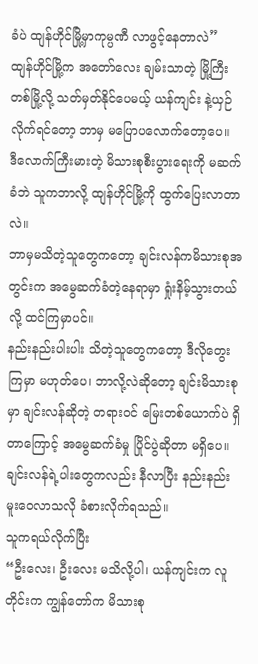ခံပဲ ထျန်ဟိုင်မြို့မှာကုမ္ပဏီ လာဖွင့်နေတာလဲ”
ထျန်ဟိုင်မြို့က အတော်လေး ချမ်းသာတဲ့ မြို့ကြီးတစ်မြို့လို့ သတ်မှတ်နိုင်ပေမယ့် ယန်ကျင်း နဲ့ယှဉ်လိုက်ရင်တော့ ဘာမှ မပြောပလောက်တော့ပေ။
ဒီလောက်ကြီးမားတဲ့ မိသားစုစီးပွားရေးကို မဆက်ခံဘဲ သူကဘာလို့ ထျန်ဟိုင်မြို့ကို ထွက်ပြေးလာတာလဲ။
ဘာမှမသိတဲ့သူတွေကတော့ ချင်းလန်ကမိသားစုအတွင်းက အမွေဆက်ခံတဲ့နေရာမှာ ရှုံးနိမ့်သွားတယ်လို့ ထင်ကြမှာပင်။
နည်းနည်းပါးပါး သိတဲ့သူတွေကတော့ ဒီလိုတွေးကြမှာ မဟုတ်ပေ၊ ဘာလို့လဲဆိုတော့ ချင်းမိသားစုမှာ ချင်းလန်ဆိုတဲ့ တရားဝင် မြေးတစ်ယောက်ပဲ ရှိတာကြောင့် အမွေဆက်ခံမှု ပြိုင်ပွဲဆိုတာ မရှိပေ။
ချင်းလန်ရဲ့ပါးတွေကလည်း နီလာပြီး နည်းနည်း မူးဝေလာသလို ခံစားလိုက်ရသည်။
သူကရယ်လိုက်ပြီး
“ဦးလေး၊ ဦးလေး မသိလို့ပါ၊ ယန်ကျင်းက လူတိုင်းက ကျွန်တော်က မိသားစု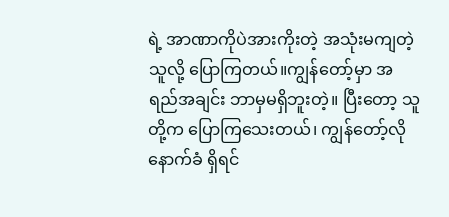ရဲ့ အာဏာကိုပဲအားကိုးတဲ့ အသုံးမကျတဲ့သူလို့ ပြောကြတယ်။ကျွန်တော့်မှာ အရည်အချင်း ဘာမှမရှိဘူးတဲ့။ ပြီးတော့ သူတို့က ပြောကြသေးတယ်၊ ကျွန်တော့်လို နောက်ခံ ရှိရင်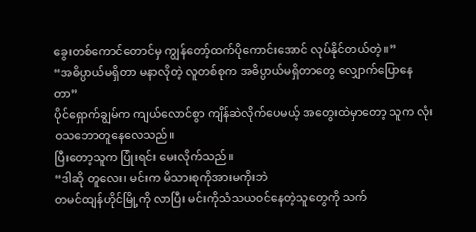ခွေးတစ်ကောင်တောင်မှ ကျွန်တော့်ထက်ပိုကောင်းအောင် လုပ်နိုင်တယ်တဲ့။”
“အဓိပ္ပာယ်မရှိတာ မနာလိုတဲ့ လူတစ်စုက အဓိပ္ပာယ်မရှိတာတွေ လျှောက်ပြောနေတာ”
ပိုင်ရှောက်ချွမ်က ကျယ်လောင်စွာ ကျိန်ဆဲလိုက်ပေမယ့် အတွေးထဲမှာတော့ သူက လုံးဝသဘောတူနေလေသည်။
ပြီးတော့သူက ပြုံးရင်း မေးလိုက်သည်။
“ဒါဆို တူလေး၊ မင်းက မိသားစုကိုအားမကိုးဘဲ
တမင်ထျန်ဟိုင်မြို့ကို လာပြီး မင်းကိုသံသယဝင်နေတဲ့သူတွေကို သက်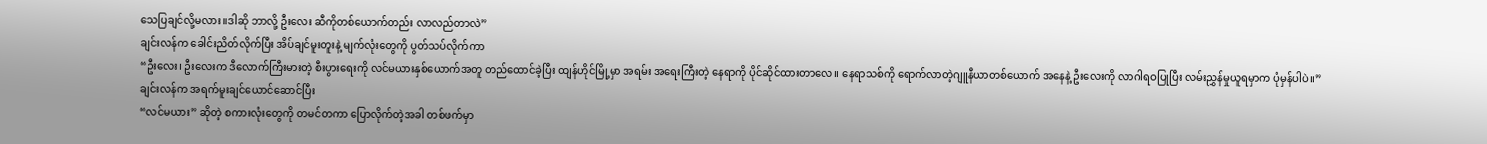သေပြချင်လို့မလား။ဒါဆို ဘာလို့ ဦးလေး ဆီကိုတစ်ယောက်တည်း လာလည်တာလဲ”
ချင်းလန်က ခေါင်းညိတ်လိုက်ပြီး အိပ်ချင်မူးတူးနဲ့ မျက်လုံးတွေကို ပွတ်သပ်လိုက်ကာ
“ဦးလေး၊ ဦးလေးက ဒီလောက်ကြီးမားတဲ့ စီးပွားရေးကို လင်မယားနှစ်ယောက်အတူ တည်ထောင်ခဲ့ပြီး ထျန်ဟိုင်မြို့မှာ အရမ်း အရေးကြီးတဲ့ နေရာကို ပိုင်ဆိုင်ထားတာလေ။ နေရာသစ်ကို ရောက်လာတဲ့ဂျူနီယာတစ်ယောက် အနေနဲ့ ဦးလေးကို လာဂါရဝပြုပြီး လမ်းညွှန်မှုယူရမှာက ပုံမှန်ပါပဲ။”
ချင်းလန်က အရက်မူးချင်ယောင်ဆောင်ပြီး
“လင်မယား” ဆိုတဲ့ စကားလုံးတွေကို တမင်တကာ ပြောလိုက်တဲ့အခါ တစ်ဖက်မှာ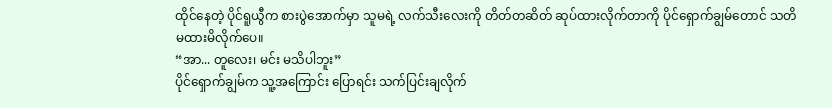ထိုင်နေတဲ့ ပိုင်ရူယွီက စားပွဲအောက်မှာ သူမရဲ့ လက်သီးလေးကို တိတ်တဆိတ် ဆုပ်ထားလိုက်တာကို ပိုင်ရှောက်ချွမ်တောင် သတိမထားမိလိုက်ပေ။
“အာ... တူလေး၊ မင်း မသိပါဘူး”
ပိုင်ရှောက်ချွမ်က သူ့အကြောင်း ပြောရင်း သက်ပြင်းချလိုက်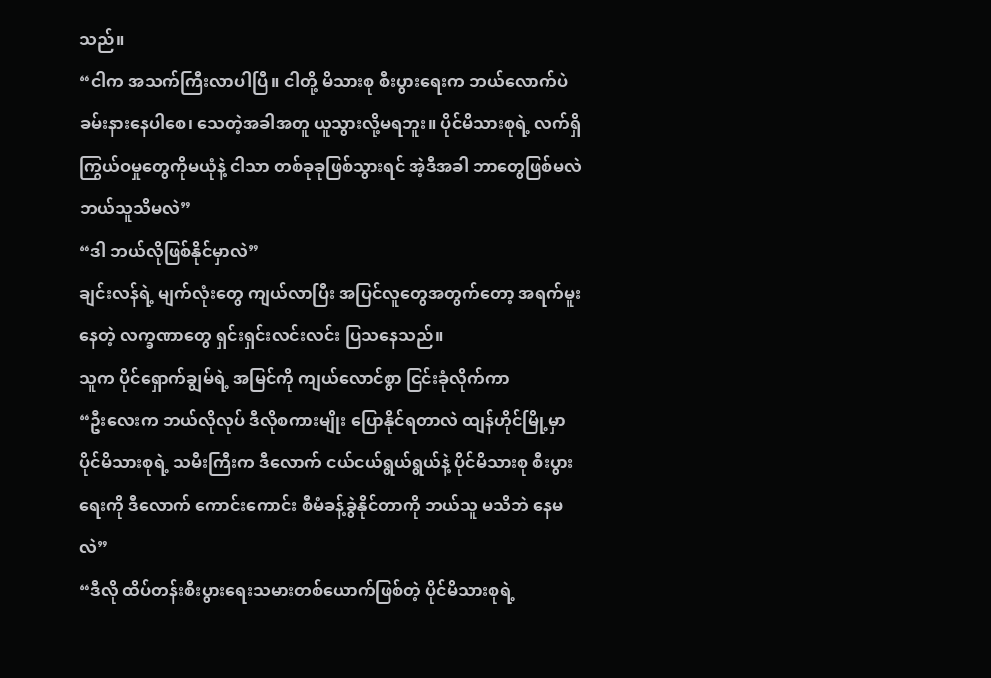သည်။
“ငါက အသက်ကြီးလာပါပြီ။ ငါတို့ မိသားစု စီးပွားရေးက ဘယ်လောက်ပဲ ခမ်းနားနေပါစေ၊ သေတဲ့အခါအတူ ယူသွားလို့မရဘူး။ ပိုင်မိသားစုရဲ့ လက်ရှိ ကြွယ်ဝမှုတွေကိုမယုံနဲ့ ငါသာ တစ်ခုခုဖြစ်သွားရင် အဲ့ဒီအခါ ဘာတွေဖြစ်မလဲ ဘယ်သူသိမလဲ”
“ဒါ ဘယ်လိုဖြစ်နိုင်မှာလဲ”
ချင်းလန်ရဲ့ မျက်လုံးတွေ ကျယ်လာပြီး အပြင်လူတွေအတွက်တော့ အရက်မူးနေတဲ့ လက္ခဏာတွေ ရှင်းရှင်းလင်းလင်း ပြသနေသည်။
သူက ပိုင်ရှောက်ချွမ်ရဲ့ အမြင်ကို ကျယ်လောင်စွာ ငြင်းခုံလိုက်ကာ
“ဦးလေးက ဘယ်လိုလုပ် ဒီလိုစကားမျိုး ပြောနိုင်ရတာလဲ ထျန်ဟိုင်မြို့မှာ ပိုင်မိသားစုရဲ့ သမီးကြီးက ဒီလောက် ငယ်ငယ်ရွယ်ရွယ်နဲ့ ပိုင်မိသားစု စီးပွားရေးကို ဒီလောက် ကောင်းကောင်း စီမံခန့်ခွဲနိုင်တာကို ဘယ်သူ မသိဘဲ နေမလဲ”
“ဒီလို ထိပ်တန်းစီးပွားရေးသမားတစ်ယောက်ဖြစ်တဲ့ ပိုင်မိသားစုရဲ့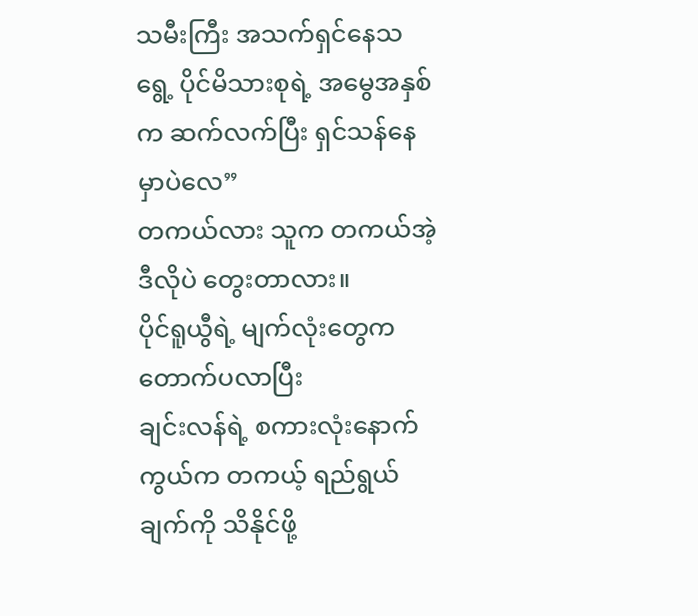သမီးကြီး အသက်ရှင်နေသရွေ့ ပိုင်မိသားစုရဲ့ အမွေအနှစ်က ဆက်လက်ပြီး ရှင်သန်နေမှာပဲလေ”
တကယ်လား သူက တကယ်အဲ့ဒီလိုပဲ တွေးတာလား။
ပိုင်ရူယွီရဲ့ မျက်လုံးတွေက တောက်ပလာပြီး
ချင်းလန်ရဲ့ စကားလုံးနောက်ကွယ်က တကယ့် ရည်ရွယ်ချက်ကို သိနိုင်ဖို့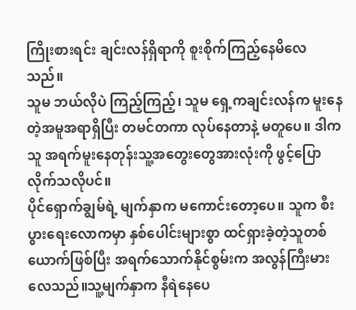ကြိုးစားရင်း ချင်းလန်ရှိရာကို စူးစိုက်ကြည့်နေမိလေသည်။
သူမ ဘယ်လိုပဲ ကြည့်ကြည့်၊ သူမ ရှေ့ကချင်းလန်က မူးနေတဲ့အမူအရာရှိပြီး တမင်တကာ လုပ်နေတာနဲ့ မတူပေ။ ဒါက သူ အရက်မူးနေတုန်းသူ့အတွေးတွေအားလုံးကို ဖွင့်ပြောလိုက်သလိုပင်။
ပိုင်ရှောက်ချွမ်ရဲ့ မျက်နှာက မကောင်းတော့ပေ။ သူက စီးပွားရေးလောကမှာ နှစ်ပေါင်းများစွာ ထင်ရှားခဲ့တဲ့သူတစ်ယောက်ဖြစ်ပြီး အရက်သောက်နိုင်စွမ်းက အလွန်ကြီးမားလေသည်။သူ့မျက်နှာက နီရဲနေပေ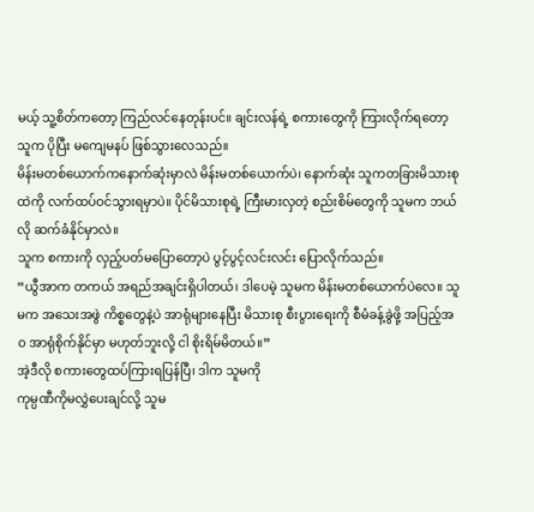မယ့် သူ့စိတ်ကတော့ ကြည်လင်နေတုန်းပင်။ ချင်းလန်ရဲ့ စကားတွေကို ကြားလိုက်ရတော့ သူက ပိုပြီး မကျေမနပ် ဖြစ်သွားလေသည်။
မိန်းမတစ်ယောက်ကနောက်ဆုံးမှာလဲ မိန်းမတစ်ယောက်ပဲ၊ နောက်ဆုံး သူကတခြားမိသားစုထဲကို လက်ထပ်ဝင်သွားရမှာပဲ။ ပိုင်မိသားစုရဲ့ ကြီးမားလှတဲ့ စည်းစိမ်တွေကို သူမက ဘယ်လို ဆက်ခံနိုင်မှာလဲ။
သူက စကားကို လှည့်ပတ်မပြောတော့ပဲ ပွင့်ပွင့်လင်းလင်း ပြောလိုက်သည်။
“ယွီအာက တကယ် အရည်အချင်းရှိပါတယ်၊ ဒါပေမဲ့ သူမက မိန်းမတစ်ယောက်ပဲလေ။ သူမက အသေးအဖွဲ ကိစ္စတွေနဲ့ပဲ အာရုံများနေပြီး မိသားစု စီးပွားရေးကို စီမံခန့်ခွဲဖို့ အပြည့်အဝ အာရုံစိုက်နိုင်မှာ မဟုတ်ဘူးလို့ ငါ စိုးရိမ်မိတယ်။”
အဲ့ဒီလို စကားတွေထပ်ကြားရပြန်ပြီ၊ ဒါက သူမကို
ကုမ္ပဏီကိုမလွှဲပေးချင်လို့ သူမ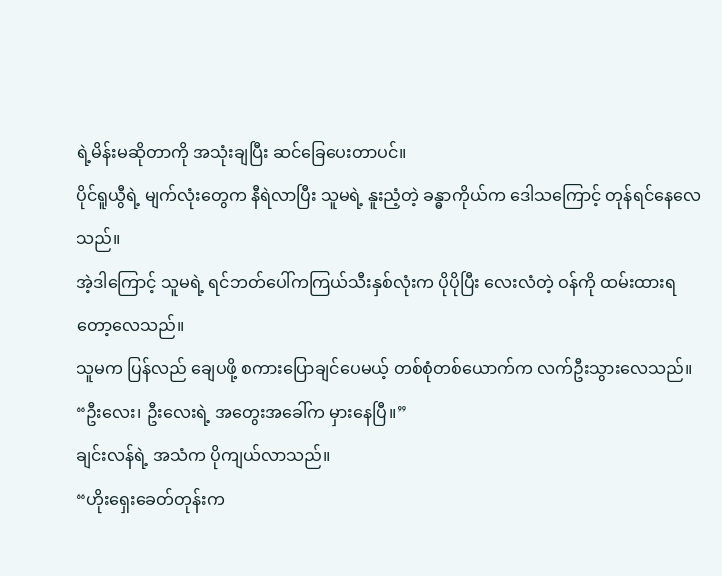ရဲ့မိန်းမဆိုတာကို အသုံးချပြီး ဆင်ခြေပေးတာပင်။
ပိုင်ရူယွီရဲ့ မျက်လုံးတွေက နီရဲလာပြီး သူမရဲ့ နူးညံ့တဲ့ ခန္ဓာကိုယ်က ဒေါသကြောင့် တုန်ရင်နေလေသည်။
အဲ့ဒါကြောင့် သူမရဲ့ ရင်ဘတ်ပေါ်ကကြယ်သီးနှစ်လုံးက ပိုပိုပြီး လေးလံတဲ့ ဝန်ကို ထမ်းထားရတော့လေသည်။
သူမက ပြန်လည် ချေပဖို့ စကားပြောချင်ပေမယ့် တစ်စုံတစ်ယောက်က လက်ဦးသွားလေသည်။
“ဦးလေး၊ ဦးလေးရဲ့ အတွေးအခေါ်က မှားနေပြီ။”
ချင်းလန်ရဲ့ အသံက ပိုကျယ်လာသည်။
“ဟိုးရှေးခေတ်တုန်းက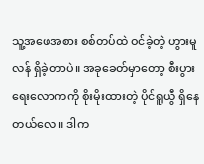သူ့အဖေအစား စစ်တပ်ထဲ ဝင်ခဲ့တဲ့ ဟွားမူလန် ရှိခဲ့တာပဲ။ အခုခေတ်မှာတော့ စီးပွားရေးလောကကို စိုးမိုးထားတဲ့ ပိုင်ရူယွီ ရှိနေတယ်လေ။ ဒါက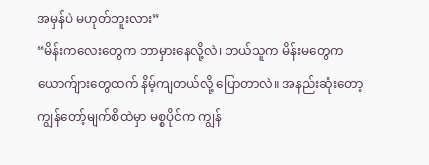အမှန်ပဲ မဟုတ်ဘူးလား”
“မိန်းကလေးတွေက ဘာမှားနေလို့လဲ၊ ဘယ်သူက မိန်းမတွေက ယောက်ျားတွေထက် နိမ့်ကျတယ်လို့ ပြောတာလဲ။ အနည်းဆုံးတော့ ကျွန်တော့်မျက်စိထဲမှာ မစ္စပိုင်က ကျွန်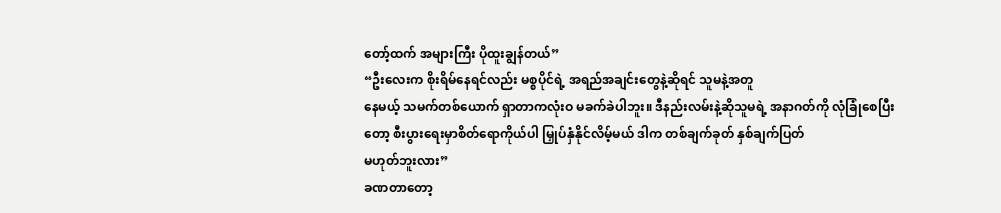တော့်ထက် အများကြီး ပိုထူးချွန်တယ်”
“ဦးလေးက စိုးရိမ်နေရင်လည်း မစ္စပိုင်ရဲ့ အရည်အချင်းတွေနဲ့ဆိုရင် သူမနဲ့အတူ
နေမယ့် သမက်တစ်ယောက် ရှာတာကလုံးဝ မခက်ခဲပါဘူး။ ဒီနည်းလမ်းနဲ့ဆိုသူမရဲ့ အနာဂတ်ကို လုံခြုံစေပြီးတော့ စီးပွားရေးမှာစိတ်ရောကိုယ်ပါ မြှုပ်နှံနိုင်လိမ့်မယ် ဒါက တစ်ချက်ခုတ် နှစ်ချက်ပြတ်
မဟုတ်ဘူးလား”
ခဏတာတော့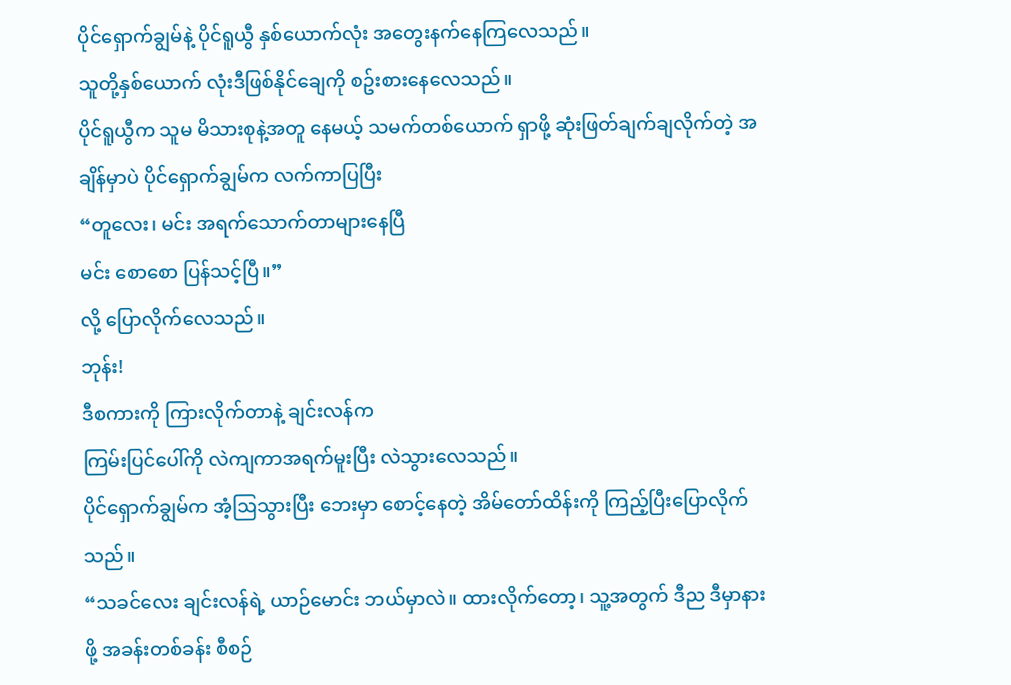ပိုင်ရှောက်ချွမ်နဲ့ ပိုင်ရူယွီ နှစ်ယောက်လုံး အတွေးနက်နေကြလေသည်။
သူတို့နှစ်ယောက် လုံးဒီဖြစ်နိုင်ချေကို စဥ်းစားနေလေသည်။
ပိုင်ရူယွီက သူမ မိသားစုနဲ့အတူ နေမယ့် သမက်တစ်ယောက် ရှာဖို့ ဆုံးဖြတ်ချက်ချလိုက်တဲ့ အချိန်မှာပဲ ပိုင်ရှောက်ချွမ်က လက်ကာပြပြီး
“တူလေး၊ မင်း အရက်သောက်တာများနေပြီ
မင်း စောစော ပြန်သင့်ပြီ။”
လို့ ပြောလိုက်လေသည်။
ဘုန်း!
ဒီစကားကို ကြားလိုက်တာနဲ့ ချင်းလန်က
ကြမ်းပြင်ပေါ်ကို လဲကျကာအရက်မူးပြီး လဲသွားလေသည်။
ပိုင်ရှောက်ချွမ်က အံ့ဩသွားပြီး ဘေးမှာ စောင့်နေတဲ့ အိမ်တော်ထိန်းကို ကြည့်ပြီးပြောလိုက်သည်။
“သခင်လေး ချင်းလန်ရဲ့ ယာဉ်မောင်း ဘယ်မှာလဲ။ ထားလိုက်တော့၊ သူ့အတွက် ဒီည ဒီမှာနားဖို့ အခန်းတစ်ခန်း စီစဉ်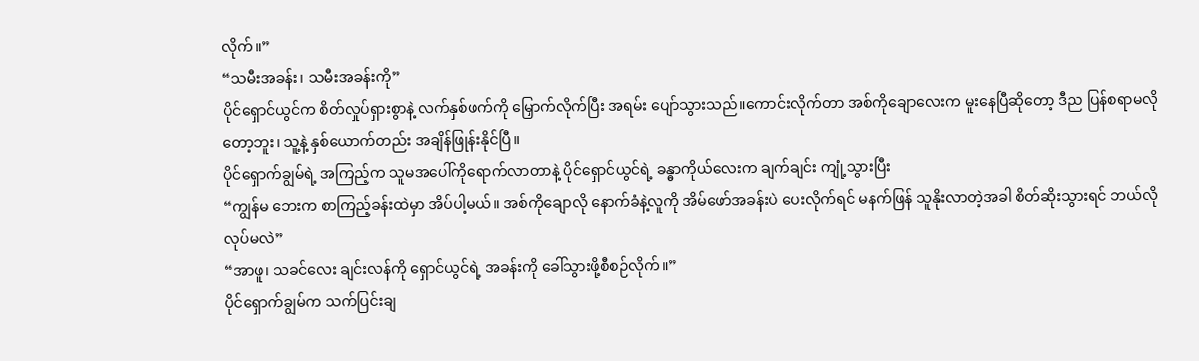လိုက်။”
“သမီးအခန်း၊ သမီးအခန်းကို”
ပိုင်ရှောင်ယွင်က စိတ်လှုပ်ရှားစွာနဲ့ လက်နှစ်ဖက်ကို မြှောက်လိုက်ပြီး အရမ်း ပျော်သွားသည်။ကောင်းလိုက်တာ အစ်ကိုချောလေးက မူးနေပြီဆိုတော့ ဒီည ပြန်စရာမလိုတော့ဘူး၊ သူ့နဲ့ နှစ်ယောက်တည်း အချိန်ဖြုန်းနိုင်ပြီ။
ပိုင်ရှောက်ချွမ်ရဲ့ အကြည့်က သူမအပေါ်ကိုရောက်လာတာနဲ့ ပိုင်ရှောင်ယွင်ရဲ့ ခန္ဓာကိုယ်လေးက ချက်ချင်း ကျုံ့သွားပြီး
“ကျွန်မ ဘေးက စာကြည့်ခန်းထဲမှာ အိပ်ပါ့မယ်။ အစ်ကိုချောလို နောက်ခံနဲ့လူကို အိမ်ဖော်အခန်းပဲ ပေးလိုက်ရင် မနက်ဖြန် သူနိုးလာတဲ့အခါ စိတ်ဆိုးသွားရင် ဘယ်လိုလုပ်မလဲ”
“အာဖူ၊ သခင်လေး ချင်းလန်ကို ရှောင်ယွင်ရဲ့ အခန်းကို ခေါ်သွားဖို့စီစဉ်လိုက်။”
ပိုင်ရှောက်ချွမ်က သက်ပြင်းချ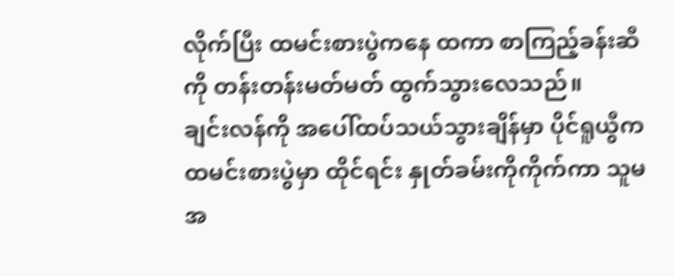လိုက်ပြီး ထမင်းစားပွဲကနေ ထကာ စာကြည့်ခန်းဆီကို တန်းတန်းမတ်မတ် ထွက်သွားလေသည်။
ချင်းလန်ကို အပေါ်ထပ်သယ်သွားချိန်မှာ ပိုင်ရူယွီက ထမင်းစားပွဲမှာ ထိုင်ရင်း နှုတ်ခမ်းကိုကိုက်ကာ သူမ အ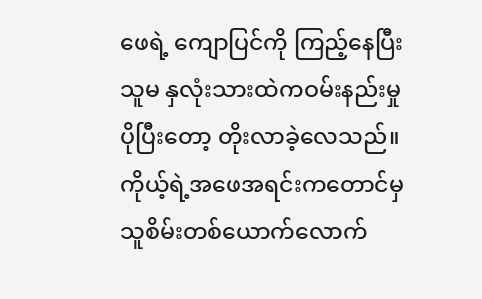ဖေရဲ့ ကျောပြင်ကို ကြည့်နေပြီး သူမ နှလုံးသားထဲကဝမ်းနည်းမှု ပိုပြီးတော့ တိုးလာခဲ့လေသည်။
ကိုယ့်ရဲ့အဖေအရင်းကတောင်မှ သူစိမ်းတစ်ယောက်လောက်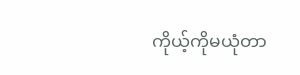ကိုယ့်ကိုမယုံတာ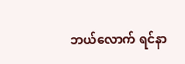ဘယ်လောက် ရင်နာ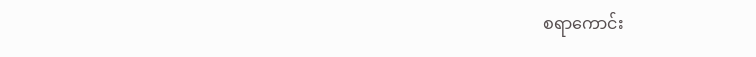စရာကောင်း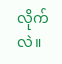လိုက်လဲ။